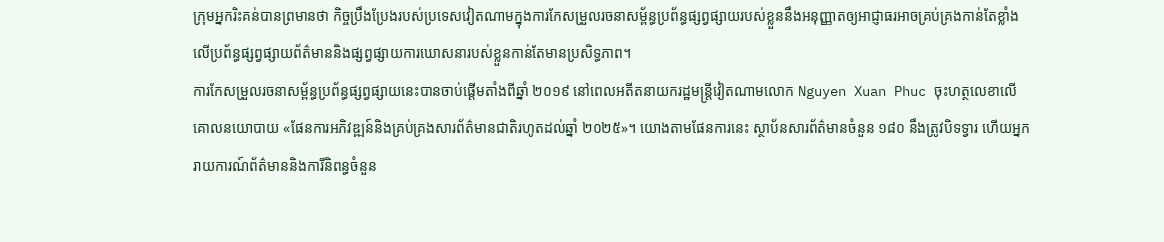ក្រុមអ្នករិះគន់បានព្រមានថា កិច្ចប្រឹងប្រែងរបស់ប្រទេសវៀតណាមក្នុងការកែសម្រួលរចនាសម្ព័ន្ធប្រព័ន្ធផ្សព្វផ្សាយរបស់ខ្លួននឹងអនុញ្ញាតឲ្យអាជ្ញាធរអាចគ្រប់គ្រងកាន់តែខ្លាំងលើប្រព័ន្ធផ្សព្វផ្សាយព័ត៌មាននិងផ្សព្វផ្សាយការឃោសនារបស់ខ្លួនកាន់តែមានប្រសិទ្ធភាព។
ការកែសម្រួលរចនាសម្ព័ន្ធប្រព័ន្ធផ្សព្វផ្សាយនេះបានចាប់ផ្ដើមតាំងពីឆ្នាំ ២០១៩ នៅពេលអតីតនាយករដ្ឋមន្ត្រីវៀតណាមលោក Nguyen Xuan Phuc ចុះហត្ថលេខាលើគោលនយោបាយ «ផែនការអភិវឌ្ឍន៍និងគ្រប់គ្រងសារព័ត៌មានជាតិរហូតដល់ឆ្នាំ ២០២៥»។ យោងតាមផែនការនេះ ស្ថាប័នសារព័ត៌មានចំនួន ១៨០ នឹងត្រូវបិទទ្វារ ហើយអ្នករាយការណ៍ព័ត៌មាននិងការីនិពន្ធចំនួន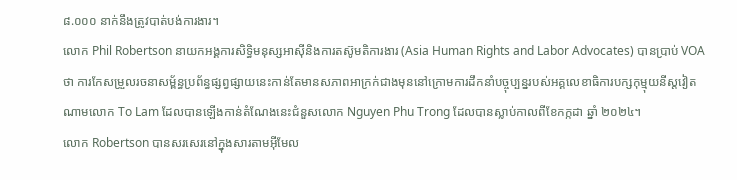៨.០០០ នាក់នឹងត្រូវបាត់បង់ការងារ។
លោក Phil Robertson នាយកអង្គការសិទ្ធិមនុស្សអាស៊ីនិងការតស៊ូមតិការងារ (Asia Human Rights and Labor Advocates) បានប្រាប់ VOA ថា ការកែសម្រួលរចនាសម្ព័ន្ធប្រព័ន្ធផ្សព្វផ្សាយនេះកាន់តែមានសភាពអាក្រក់ជាងមុននៅក្រោមការដឹកនាំបច្ចុប្បន្នរបស់អគ្គលេខាធិការបក្សកុម្មុយនីស្តវៀតណាមលោក To Lam ដែលបានឡើងកាន់តំណែងនេះជំនួសលោក Nguyen Phu Trong ដែលបានស្លាប់កាលពីខែកក្កដា ឆ្នាំ ២០២៤។
លោក Robertson បានសរសេរនៅក្នុងសារតាមអ៊ីមែល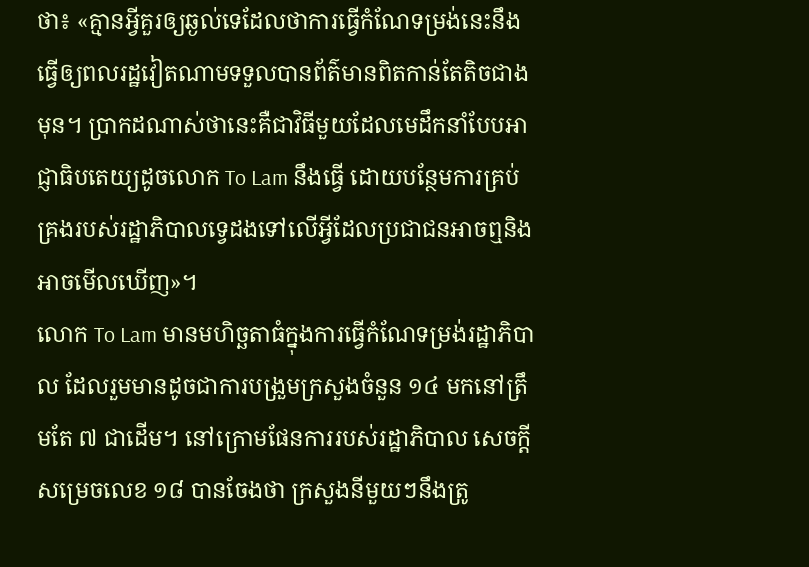ថា៖ «គ្មានអ្វីគួរឲ្យឆ្ងល់ទេដែលថាការធ្វើកំណែទម្រង់នេះនឹងធ្វើឲ្យពលរដ្ឋវៀតណាមទទួលបានព័ត៌មានពិតកាន់តែតិចជាងមុន។ ប្រាកដណាស់ថានេះគឺជាវិធីមួយដែលមេដឹកនាំបែបអាជ្ញាធិបតេយ្យដូចលោក To Lam នឹងធ្វើ ដោយបន្ថែមការគ្រប់គ្រងរបស់រដ្ឋាភិបាលទ្វេដងទៅលើអ្វីដែលប្រជាជនអាចឮនិងអាចមើលឃើញ»។
លោក To Lam មានមហិច្ឆតាធំក្នុងការធ្វើកំណែទម្រង់រដ្ឋាភិបាល ដែលរួមមានដូចជាការបង្រួមក្រសួងចំនួន ១៤ មកនៅត្រឹមតែ ៧ ជាដើម។ នៅក្រោមផែនការរបស់រដ្ឋាភិបាល សេចក្ដីសម្រេចលេខ ១៨ បានចែងថា ក្រសួងនីមួយៗនឹងត្រូ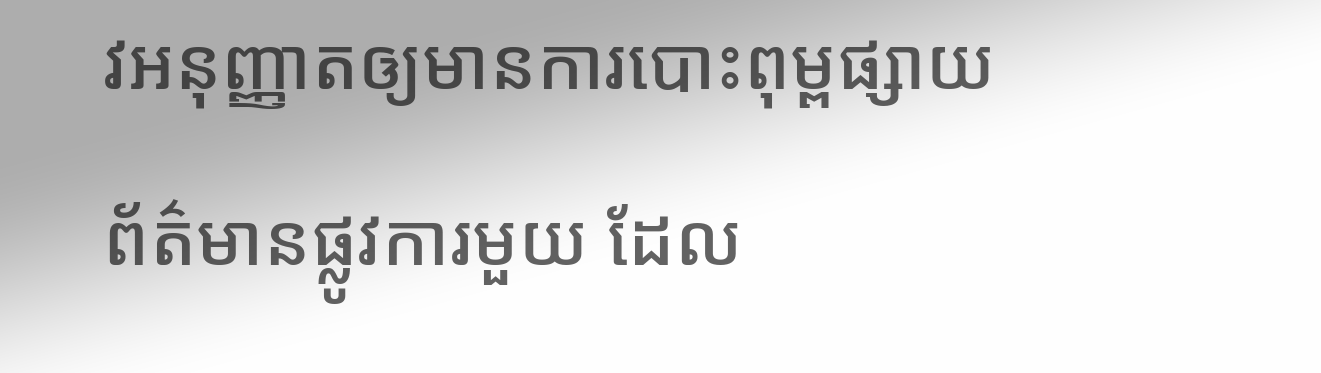វអនុញ្ញាតឲ្យមានការបោះពុម្ពផ្សាយព័ត៌មានផ្លូវការមួយ ដែល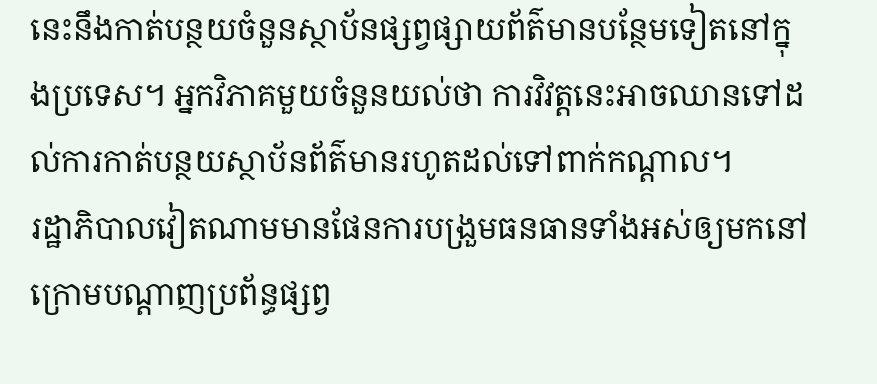នេះនឹងកាត់បន្ថយចំនួនស្ថាប័នផ្សព្វផ្សាយព័ត៌មានបន្ថែមទៀតនៅក្នុងប្រទេស។ អ្នកវិភាគមួយចំនួនយល់ថា ការវិវត្តនេះអាចឈានទៅដល់ការកាត់បន្ថយស្ថាប័នព័ត៌មានរហូតដល់ទៅពាក់កណ្ដាល។
រដ្ឋាភិបាលវៀតណាមមានផែនការបង្រួមធនធានទាំងអស់ឲ្យមកនៅក្រោមបណ្ដាញប្រព័ន្ធផ្សព្វ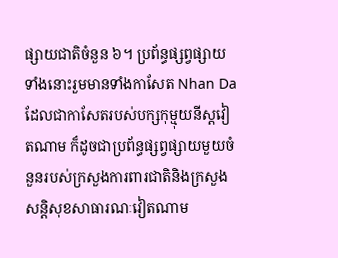ផ្សាយជាតិចំនួន ៦។ ប្រព័ន្ធផ្សព្វផ្សាយទាំងនោះរួមមានទាំងកាសែត Nhan Da ដែលជាកាសែតរបស់បក្សកុម្មុយនីស្តវៀតណាម ក៏ដូចជាប្រព័ន្ធផ្សព្វផ្សាយមួយចំនួនរបស់ក្រសួងការពារជាតិនិងក្រសួងសន្តិសុខសាធារណៈវៀតណាម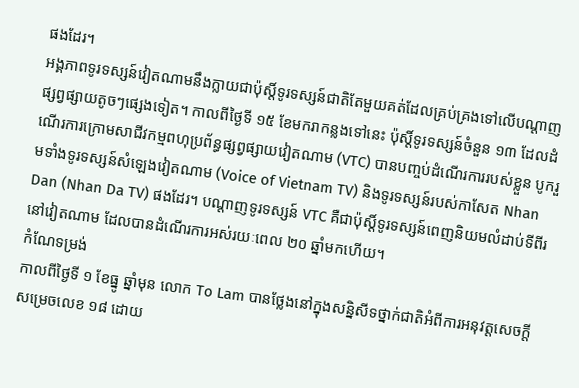ផងដែរ។
អង្គភាពទូរទស្សន៍វៀតណាមនឹងក្លាយជាប៉ុស្តិ៍ទូរទស្សន៍ជាតិតែមួយគត់ដែលគ្រប់គ្រងទៅលើបណ្ដាញផ្សព្វផ្សាយតូចៗផ្សេងទៀត។ កាលពីថ្ងៃទី ១៥ ខែមករាកន្លងទៅនេះ ប៉ុស្តិ៍ទូរទស្សន៍ចំនួន ១៣ ដែលដំណើរការក្រោមសាជីវកម្មពហុប្រព័ន្ធផ្សព្វផ្សាយវៀតណាម (VTC) បានបញ្ចប់ដំណើរការរបស់ខ្លួន បូករួមទាំងទូរទស្សន៍សំឡេងវៀតណាម (Voice of Vietnam TV) និងទូរទស្សន៍របស់កាសែត Nhan Dan (Nhan Da TV) ផងដែរ។ បណ្ដាញទូរទស្សន៍ VTC គឺជាប៉ុស្តិ៍ទូរទស្សន៍ពេញនិយមលំដាប់ទីពីរនៅវៀតណាម ដែលបានដំណើរការអស់រយៈពេល ២០ ឆ្នាំមកហើយ។
កំណែទម្រង់
កាលពីថ្ងៃទី ១ ខែធ្នូ ឆ្នាំមុន លោក To Lam បានថ្លែងនៅក្នុងសន្និសីទថ្នាក់ជាតិអំពីការអនុវត្តសេចក្ដីសម្រេចលេខ ១៨ ដោយ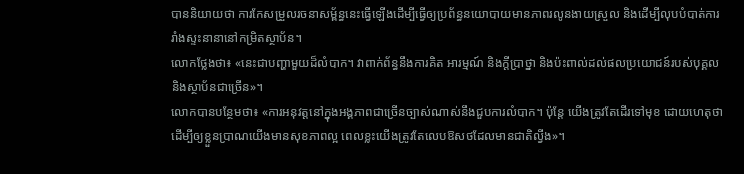បាននិយាយថា ការកែសម្រួលរចនាសម្ព័ន្ធនេះធ្វើឡើងដើម្បីធ្វើឲ្យប្រព័ន្ធនយោបាយមានភាពរលូនងាយស្រួល និងដើម្បីលុបបំបាត់ការរាំងស្ទះនានានៅកម្រិតស្ថាប័ន។
លោកថ្លែងថា៖ «នេះជាបញ្ហាមួយដ៏លំបាក។ វាពាក់ព័ន្ធនឹងការគិត អារម្មណ៍ និងក្ដីប្រាថ្នា និងប៉ះពាល់ដល់ផលប្រយោជន៍របស់បុគ្គលនិងស្ថាប័នជាច្រើន»។
លោកបានបន្ថែមថា៖ «ការអនុវត្តនៅក្នុងអង្គភាពជាច្រើនច្បាស់ណាស់នឹងជួបការលំបាក។ ប៉ុន្តែ យើងត្រូវតែដើរទៅមុខ ដោយហេតុថាដើម្បីឲ្យខ្លួនប្រាណយើងមានសុខភាពល្អ ពេលខ្លះយើងត្រូវតែលេបឱសថដែលមានជាតិល្វីង»។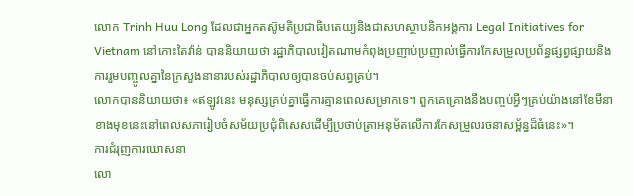លោក Trinh Huu Long ដែលជាអ្នកតស៊ូមតិប្រជាធិបតេយ្យនិងជាសហស្ថាបនិកអង្គការ Legal Initiatives for Vietnam នៅកោះតៃវ៉ាន់ បាននិយាយថា រដ្ឋាភិបាលវៀតណាមកំពុងប្រញាប់ប្រញាល់ធ្វើការកែសម្រួលប្រព័ន្ធផ្សព្វផ្សាយនិងការរួមបញ្ចូលគ្នានៃក្រសួងនានារបស់រដ្ឋាភិបាលឲ្យបានចប់សព្វគ្រប់។
លោកបាននិយាយថា៖ «ឥឡូវនេះ មនុស្សគ្រប់គ្នាធ្វើការគ្មានពេលសម្រាកទេ។ ពួកគេគ្រោងនឹងបញ្ចប់អ្វីៗគ្រប់យ៉ាងនៅខែមីនាខាងមុខនេះនៅពេលសភារៀបចំសម័យប្រជុំពិសេសដើម្បីប្រថាប់ត្រាអនុម័តលើការកែសម្រួលរចនាសម្ព័ន្ធដ៏ធំនេះ»។
ការជំរុញការឃោសនា
លោ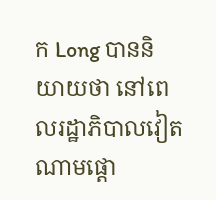ក Long បាននិយាយថា នៅពេលរដ្ឋាភិបាលវៀតណាមផ្ដោ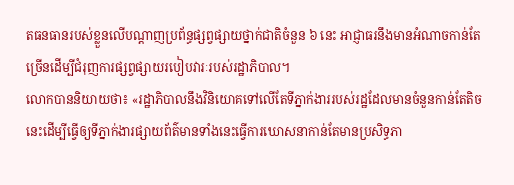តធនធានរបស់ខ្លួនលើបណ្ដាញប្រព័ន្ធផ្សព្វផ្សាយថ្នាក់ជាតិចំនួន ៦ នេះ អាជ្ញាធរនឹងមានអំណាចកាន់តែច្រើនដើម្បីជំរុញការផ្សព្វផ្សាយរបៀបវារៈរបស់រដ្ឋាភិបាល។
លោកបាននិយាយថា៖ «រដ្ឋាភិបាលនឹងវិនិយោគទៅលើតែទីភ្នាក់ងាររបស់រដ្ឋដែលមានចំនួនកាន់តែតិចនេះដើម្បីធ្វើឲ្យទីភ្នាក់ងារផ្សាយព័ត៌មានទាំងនេះធ្វើការឃោសនាកាន់តែមានប្រសិទ្ធភា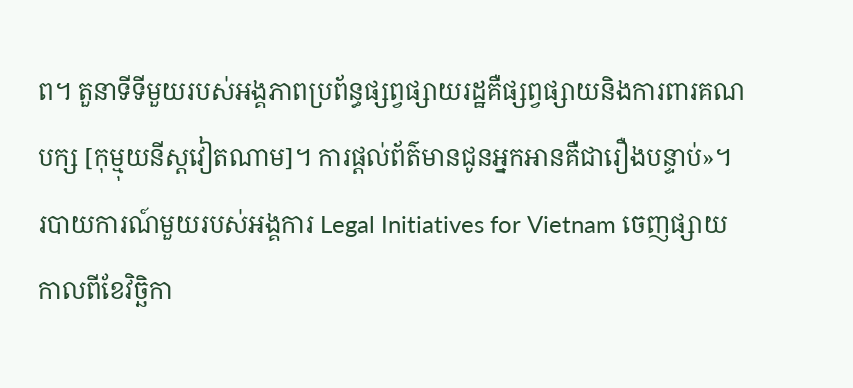ព។ តួនាទីទីមួយរបស់អង្គភាពប្រព័ន្ធផ្សព្វផ្សាយរដ្ឋគឺផ្សព្វផ្សាយនិងការពារគណបក្ស [កុម្មុយនីស្តវៀតណាម]។ ការផ្ដល់ព័ត៌មានជូនអ្នកអានគឺជារឿងបន្ទាប់»។
របាយការណ៍មួយរបស់អង្គការ Legal Initiatives for Vietnam ចេញផ្សាយកាលពីខែវិច្ឆិកា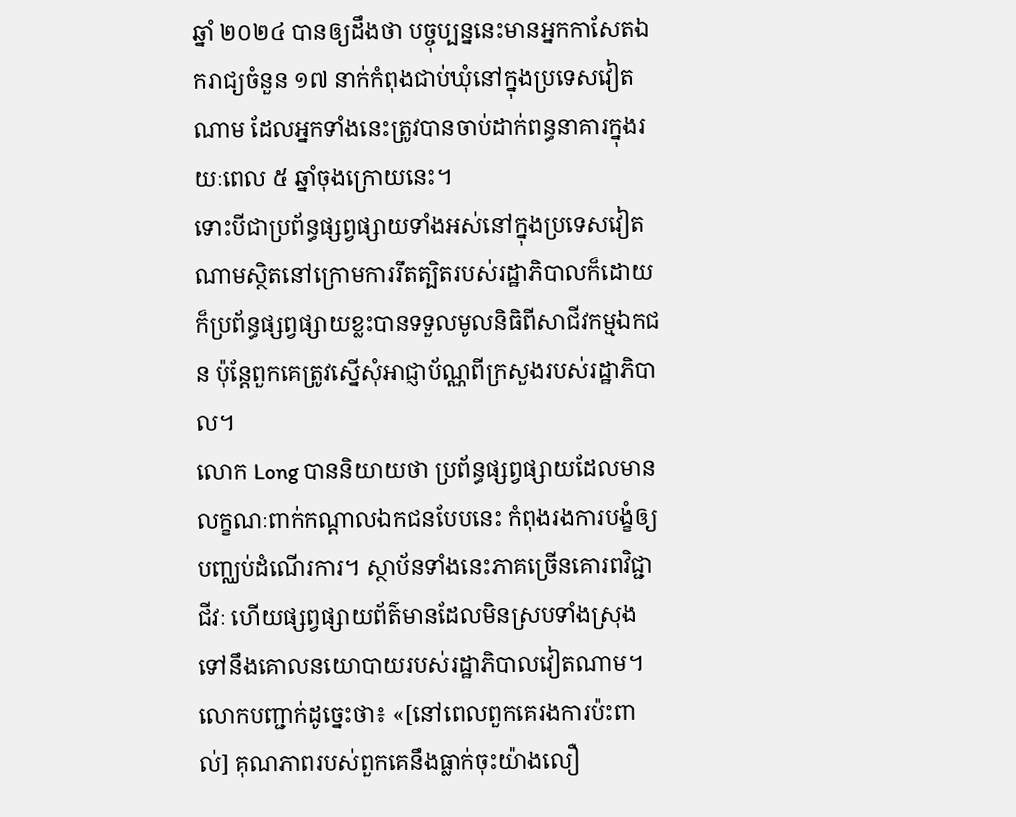ឆ្នាំ ២០២៤ បានឲ្យដឹងថា បច្ចុប្បន្ននេះមានអ្នកកាសែតឯករាជ្យចំនួន ១៧ នាក់កំពុងជាប់ឃុំនៅក្នុងប្រទេសវៀតណាម ដែលអ្នកទាំងនេះត្រូវបានចាប់ដាក់ពន្ធនាគារក្នុងរយៈពេល ៥ ឆ្នាំចុងក្រោយនេះ។
ទោះបីជាប្រព័ន្ធផ្សព្វផ្សាយទាំងអស់នៅក្នុងប្រទេសវៀតណាមស្ថិតនៅក្រោមការរឹតត្បិតរបស់រដ្ឋាភិបាលក៏ដោយ ក៏ប្រព័ន្ធផ្សព្វផ្សាយខ្លះបានទទួលមូលនិធិពីសាជីវកម្មឯកជន ប៉ុន្តែពួកគេត្រូវស្នើសុំអាជ្ញាប័ណ្ណពីក្រសួងរបស់រដ្ឋាភិបាល។
លោក Long បាននិយាយថា ប្រព័ន្ធផ្សព្វផ្សាយដែលមានលក្ខណៈពាក់កណ្ដាលឯកជនបែបនេះ កំពុងរងការបង្ខំឲ្យបញ្ឈប់ដំណើរការ។ ស្ថាប័នទាំងនេះភាគច្រើនគោរពវិជ្ជាជីវៈ ហើយផ្សព្វផ្សាយព័ត៌មានដែលមិនស្របទាំងស្រុងទៅនឹងគោលនយោបាយរបស់រដ្ឋាភិបាលវៀតណាម។
លោកបញ្ជាក់ដូច្នេះថា៖ «[នៅពេលពួកគេរងការប៉ះពាល់] គុណភាពរបស់ពួកគេនឹងធ្លាក់ចុះយ៉ាងលឿ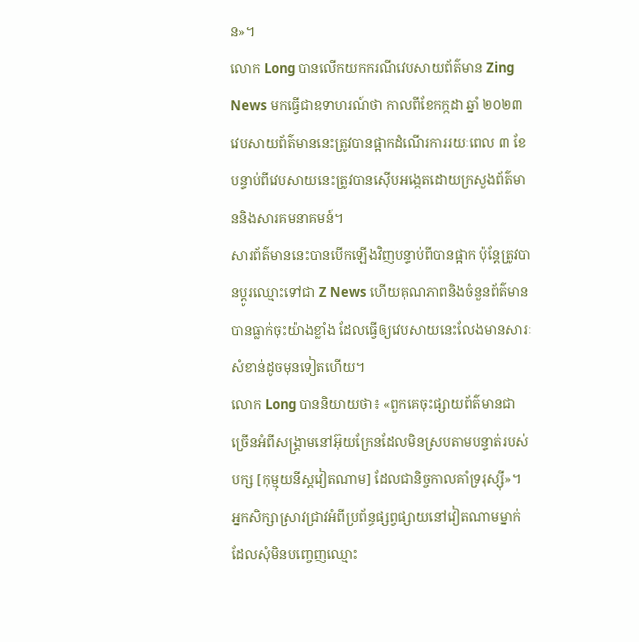ន»។
លោក Long បានលើកយកករណីវេបសាយព័ត៌មាន Zing News មកធ្វើជាឧទាហរណ៍ថា កាលពីខែកក្កដា ឆ្នាំ ២០២៣ វេបសាយព័ត៌មាននេះត្រូវបានផ្អាកដំណើរការរយៈពេល ៣ ខែ បន្ទាប់ពីវេបសាយនេះត្រូវបានស៊ើបអង្កេតដោយក្រសួងព័ត៌មាននិងសារគមនាគមន៍។
សារព័ត៌មាននេះបានបើកឡើងវិញបន្ទាប់ពីបានផ្អាក ប៉ុន្តែត្រូវបានប្ដូរឈ្មោះទៅជា Z News ហើយគុណភាពនិងចំនួនព័ត៌មានបានធ្លាក់ចុះយ៉ាងខ្លាំង ដែលធ្វើឲ្យវេបសាយនេះលែងមានសារៈសំខាន់ដូចមុនទៀតហើយ។
លោក Long បាននិយាយថា៖ «ពួកគេចុះផ្សាយព័ត៌មានជាច្រើនអំពីសង្គ្រាមនៅអ៊ុយក្រែនដែលមិនស្របតាមបន្ទាត់របស់បក្ស [កុម្មុយនីស្តវៀតណាម] ដែលជានិច្ចកាលគាំទ្ររុស្ស៊ី»។
អ្នកសិក្សាស្រាវជ្រាវអំពីប្រព័ន្ធផ្សព្វផ្សាយនៅវៀតណាមម្នាក់ដែលសុំមិនបញ្ចេញឈ្មោះ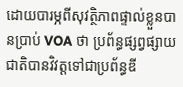ដោយបារម្ភពីសុវត្ថិភាពផ្ទាល់ខ្លួនបានប្រាប់ VOA ថា ប្រព័ន្ធផ្សព្វផ្សាយជាតិបានវិវត្តទៅជាប្រព័ន្ធឌី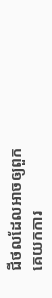ជីថលដែលអាចឲ្យពួកគេយកការ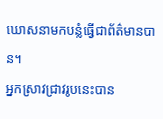ឃោសនាមកបន្លំធ្វើជាព័ត៌មានបាន។
អ្នកស្រាវជ្រាវរូបនេះបាន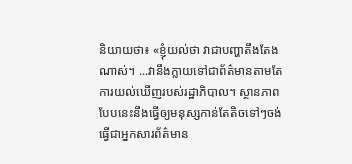និយាយថា៖ «ខ្ញុំយល់ថា វាជាបញ្ហាតឹងតែងណាស់។ ...វានឹងក្លាយទៅជាព័ត៌មានតាមតែការយល់ឃើញរបស់រដ្ឋាភិបាល។ ស្ថានភាពបែបនេះនឹងធ្វើឲ្យមនុស្សកាន់តែតិចទៅៗចង់ធ្វើជាអ្នកសារព័ត៌មាន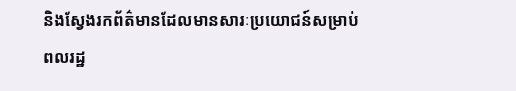និងស្វែងរកព័ត៌មានដែលមានសារៈប្រយោជន៍សម្រាប់ពលរដ្ឋ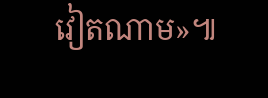វៀតណាម»៕